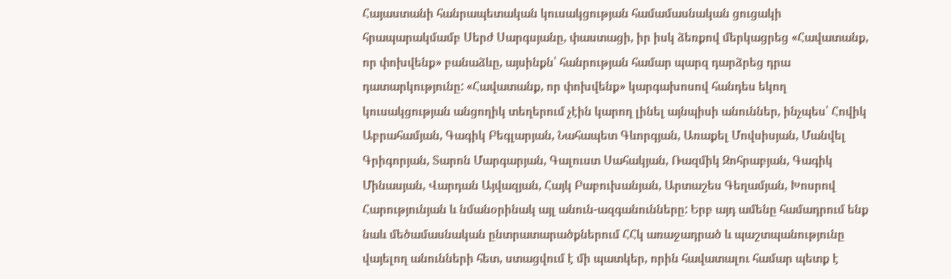Հայաստանի հանրապետական կուսակցության համամասնական ցուցակի հրապարակմամբ Սերժ Սարգսյանը, փաստացի, իր իսկ ձեռքով մերկացրեց «Հավատանք, որ փոխվենք» բանաձևը, այսինքն՝ հանրության համար պարզ դարձրեց դրա դատարկությունը: «Հավատանք, որ փոխվենք» կարգախոսով հանդես եկող կուսակցության անցողիկ տեղերում չէին կարող լինել այնպիսի անուններ, ինչպես՝ Հովիկ Աբրահամյան, Գագիկ Բեգլարյան, Նահապետ Գևորգյան, Առաքել Մովսիսյան, Մանվել Գրիգորյան, Տարոն Մարգարյան, Գալուստ Սահակյան, Ռազմիկ Զոհրաբյան, Գագիկ Մինասյան, Վարդան Այվազյան, Հայկ Բաբուխանյան, Արտաշես Գեղամյան, Խոսրով Հարությունյան և նմանօրինակ այլ անուն-ազգանունները: Երբ այդ ամենը համադրում ենք նաև մեծամասնական ընտրատարածքներում ՀՀկ առաջադրած և պաշտպանությունը վայելող անունների հետ, ստացվում է մի պատկեր, որին հավատալու համար պետք է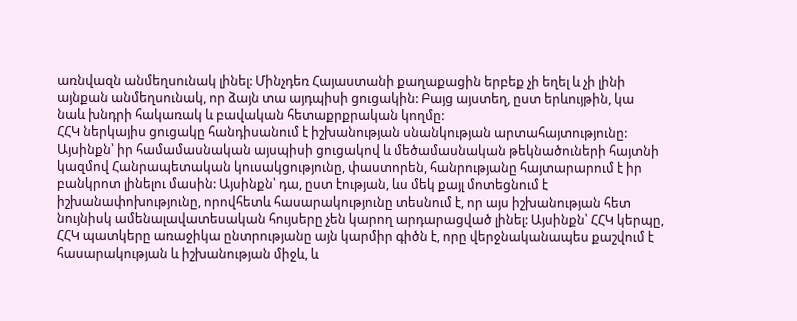առնվազն անմեղսունակ լինել: Մինչդեռ Հայաստանի քաղաքացին երբեք չի եղել և չի լինի այնքան անմեղսունակ, որ ձայն տա այդպիսի ցուցակին: Բայց այստեղ, ըստ երևույթին, կա նաև խնդրի հակառակ և բավական հետաքրքրական կողմը:
ՀՀԿ ներկայիս ցուցակը հանդիսանում է իշխանության սնանկության արտահայտությունը: Այսինքն՝ իր համամասնական այսպիսի ցուցակով և մեծամասնական թեկնածուների հայտնի կազմով Հանրապետական կուսակցությունը, փաստորեն, հանրությանը հայտարարում է իր բանկրոտ լինելու մասին: Այսինքն՝ դա, ըստ էության, ևս մեկ քայլ մոտեցնում է իշխանափոխությունը, որովհետև հասարակությունը տեսնում է, որ այս իշխանության հետ նույնիսկ ամենալավատեսական հույսերը չեն կարող արդարացված լինել: Այսինքն՝ ՀՀԿ կերպը, ՀՀԿ պատկերը առաջիկա ընտրությանը այն կարմիր գիծն է, որը վերջնականապես քաշվում է հասարակության և իշխանության միջև, և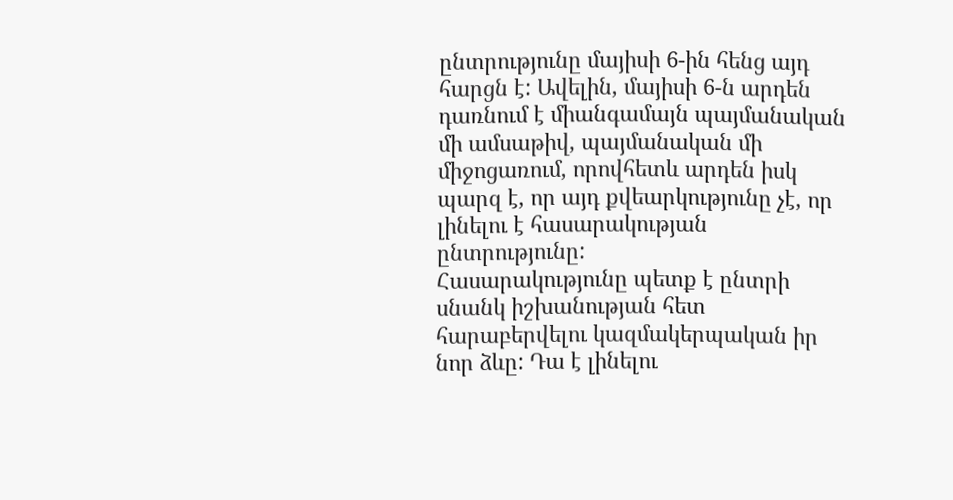ընտրությունը մայիսի 6-ին հենց այդ հարցն է: Ավելին, մայիսի 6-ն արդեն դառնում է միանգամայն պայմանական մի ամսաթիվ, պայմանական մի միջոցառում, որովհետև արդեն իսկ պարզ է, որ այդ քվեարկությունը չէ, որ լինելու է հասարակության ընտրությունը:
Հասարակությունը պետք է ընտրի սնանկ իշխանության հետ հարաբերվելու կազմակերպական իր նոր ձևը: Դա է լինելու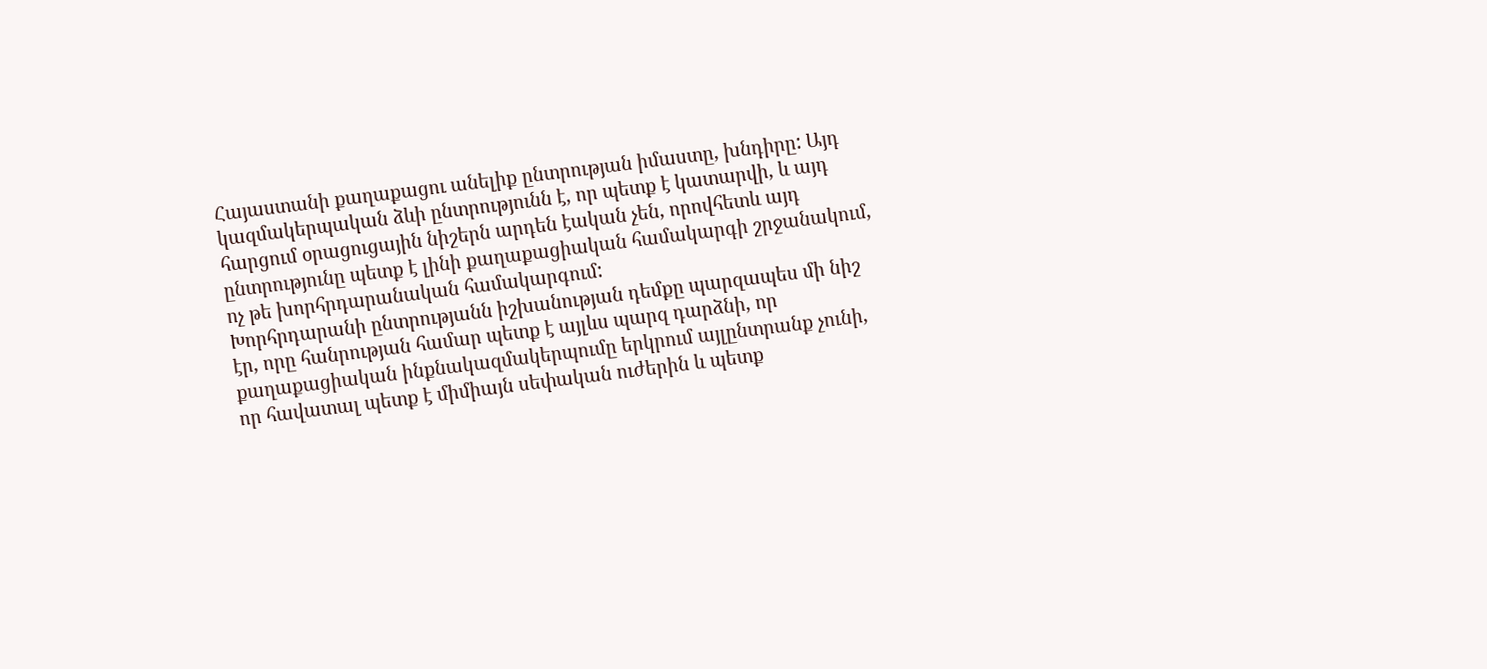Հայաստանի քաղաքացու անելիք ընտրության իմաստը, խնդիրը: Այդ կազմակերպական ձևի ընտրությունն է, որ պետք է կատարվի, և այդ հարցում օրացուցային նիշերն արդեն էական չեն, որովհետև այդ ընտրությունը պետք է լինի քաղաքացիական համակարգի շրջանակում, ոչ թե խորհրդարանական համակարգում:
Խորհրդարանի ընտրությանն իշխանության դեմքը պարզապես մի նիշ էր, որը հանրության համար պետք է այլևս պարզ դարձնի, որ քաղաքացիական ինքնակազմակերպումը երկրում այլընտրանք չունի, որ հավատալ պետք է միմիայն սեփական ուժերին և պետք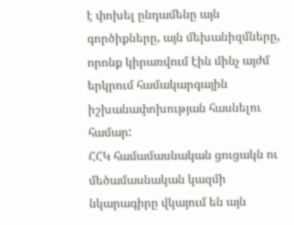է փոխել ընդամենը այն գործիքները, այն մեխանիզմները, որոնք կիրառվում էին մինչ այժմ երկրում համակարգային իշխանափոխության հասնելու համար:
ՀՀԿ համամասնական ցուցակն ու մեծամասնական կազմի նկարագիրը վկայում են այն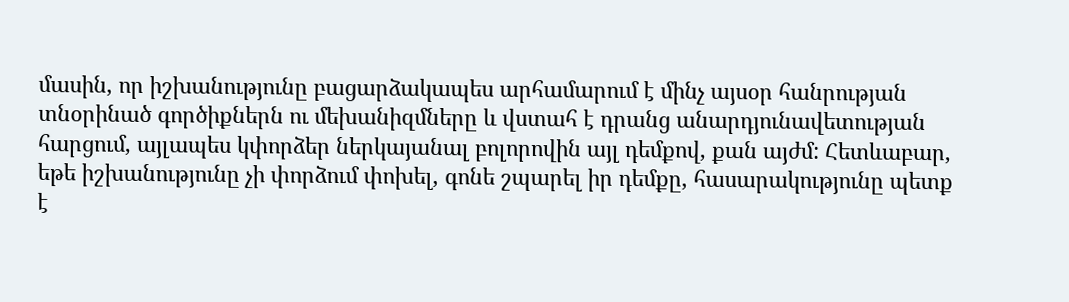մասին, որ իշխանությունը բացարձակապես արհամարում է մինչ այսօր հանրության տնօրինած գործիքներն ու մեխանիզմները և վստահ է դրանց անարդյունավետության հարցում, այլապես կփորձեր ներկայանալ բոլորովին այլ դեմքով, քան այժմ: Հետևաբար, եթե իշխանությունը չի փորձում փոխել, գոնե շպարել իր դեմքը, հասարակությունը պետք է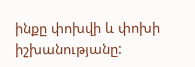ինքը փոխվի և փոխի իշխանությանը: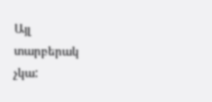Այլ տարբերակ չկա: